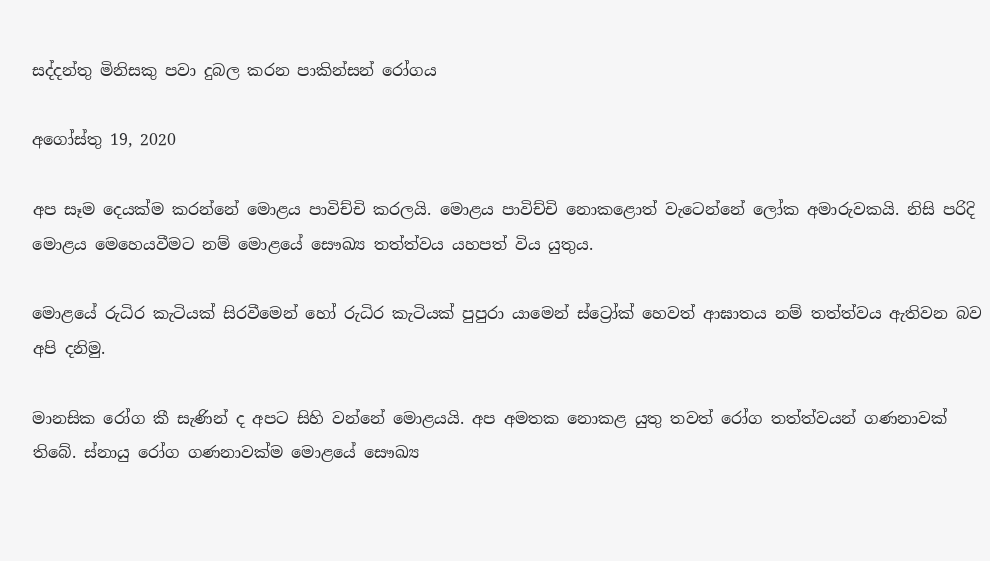සද්දන්තු මිනිසකු පවා දුබල කරන පාකින්සන් රෝගය

අගෝස්තු 19, 2020

අප සෑම දෙයක්ම කරන්නේ මොළය පාවිච්චි කරලයි. මොළය පාවිච්චි නොකළොත් වැටෙන්නේ ලෝක අමාරුවකයි. නිසි පරිදි මොළය මෙහෙයවීමට නම් මොළයේ සෞඛ්‍ය තත්ත්වය යහපත් විය යුතුය.

මොළයේ රුධිර කැටියක් සිරවීමෙන් හෝ රුධිර කැටියක් පුපුරා යාමෙන් ස්ට්‍රෝක් හෙවත් ආඝාතය නම් තත්ත්වය ඇතිවන බව අපි දනිමු.

මානසික රෝග කී සැණින් ද අපට සිහි වන්නේ මොළයයි. අප අමතක නොකළ යුතු තවත් රෝග තත්ත්වයන් ගණනාවක් තිබේ. ස්නායු රෝග ගණනාවක්ම මොළයේ සෞඛ්‍ය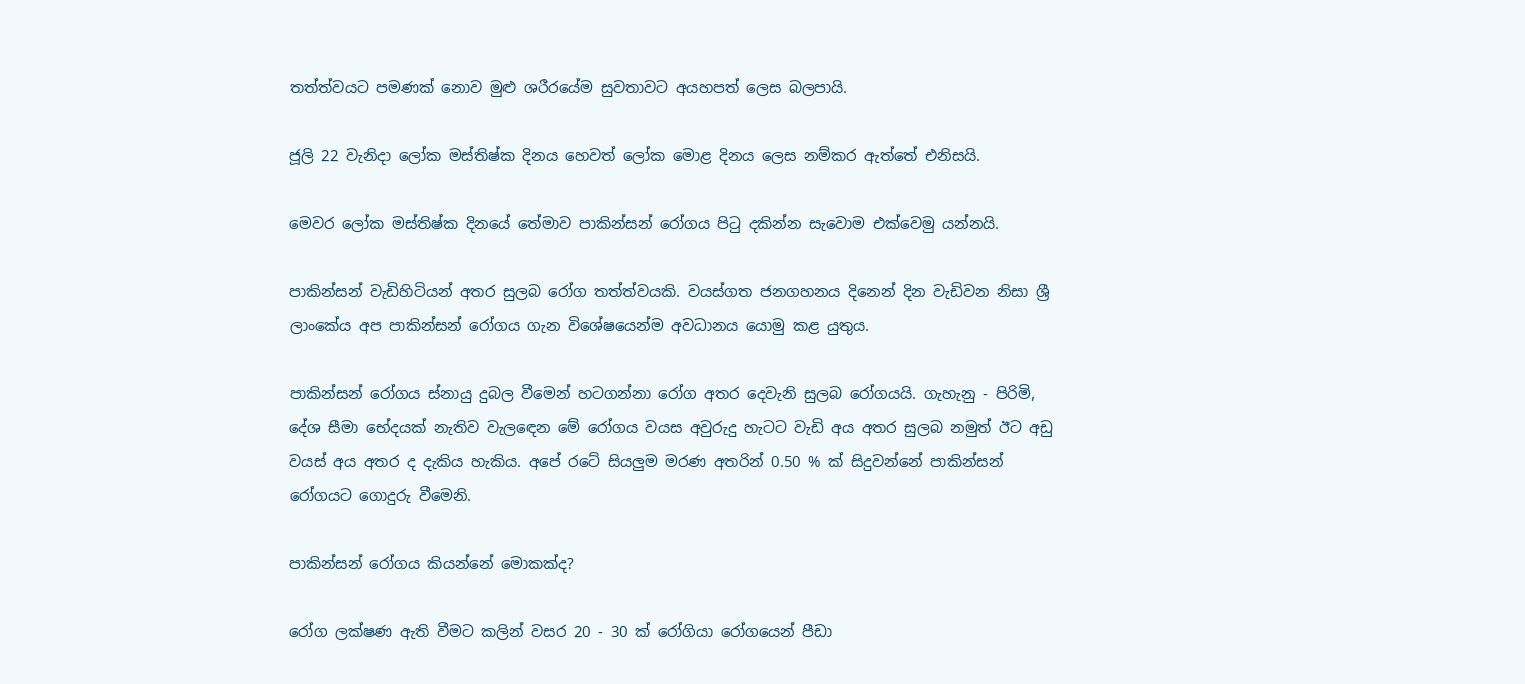තත්ත්වයට පමණක් නොව මුළු ශරීරයේම සුවතාවට අයහපත් ලෙස බලපායි.

ජූලි 22 වැනිදා ලෝක මස්තිෂ්ක දිනය හෙවත් ලෝක මොළ දිනය ලෙස නම්කර ඇත්තේ එනිසයි.

මෙවර ලෝක මස්තිෂ්ක දිනයේ තේමාව පාකින්සන් රෝගය පිටු දකින්න සැවොම එක්වෙමු යන්නයි.

පාකින්සන් වැඩිහිටියන් අතර සුලබ රෝග තත්ත්වයකි. වයස්ගත ජනගහනය දිනෙන් දින වැඩිවන නිසා ශ්‍රී ලාංකේය අප පාකින්සන් රෝගය ගැන විශේෂයෙන්ම අවධානය යොමු කළ යුතුය.

පාකින්සන් රෝගය ස්නායු දුබල වීමෙන් හටගන්නා රෝග අතර දෙවැනි සුලබ රෝගයයි. ගැහැනු - පිරිමි, දේශ සීමා භේදයක් නැතිව වැලඳෙන මේ රෝගය වයස අවුරුදු හැටට වැඩි අය අතර සුලබ නමුත් ඊට අඩු වයස් අය අතර ද දැකිය හැකිය. අපේ රටේ සියලුම මරණ අතරින් 0.50 % ක් සිදුවන්නේ පාකින්සන් රෝගයට ගොදුරු වීමෙනි.

පාකින්සන් රෝගය කියන්නේ මොකක්ද?

රෝග ලක්ෂණ ඇති වීමට කලින් වසර 20 - 30 ක් රෝගියා රෝගයෙන් පීඩා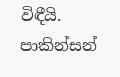විඳීයි. පාකින්සන්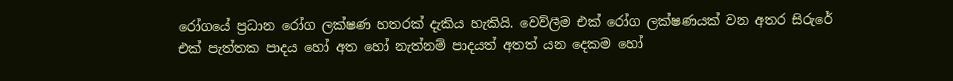රෝගයේ ප්‍රධාන රෝග ලක්ෂණ හතරක් දැකිය හැකියි. වෙව්ලීම එක් රෝග ලක්ෂණයක් වන අතර සිරුරේ එක් පැත්තක පාදය හෝ අත හෝ නැත්නම් පාදයත් අතත් යන දෙකම හෝ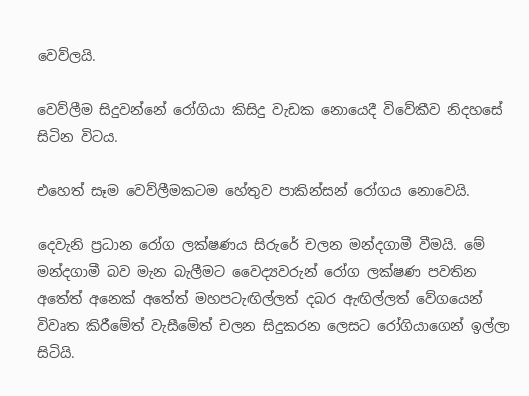වෙව්ලයි.

වෙව්ලීම සිදුවන්නේ රෝගියා කිසිදු වැඩක නොයෙදී විවේකීව නිදහසේ සිටින විටය.

එහෙත් සෑම වෙව්ලීමකටම හේතුව පාකින්සන් රෝගය නොවෙයි.

දෙවැනි ප්‍රධාන රෝග ලක්ෂණය සිරුරේ චලන මන්දගාමී වීමයි. මේ මන්දගාමී බව මැන බැලීමට වෛද්‍යවරුන් රෝග ලක්ෂණ පවතින අතේත් අනෙක් අතේත් මහපටැඟිල්ලත් දබර ඇඟිල්ලත් වේගයෙන් විවෘත කිරීමේත් වැසීමේත් චලන සිදුකරන ලෙසට රෝගියාගෙන් ඉල්ලා සිටියි.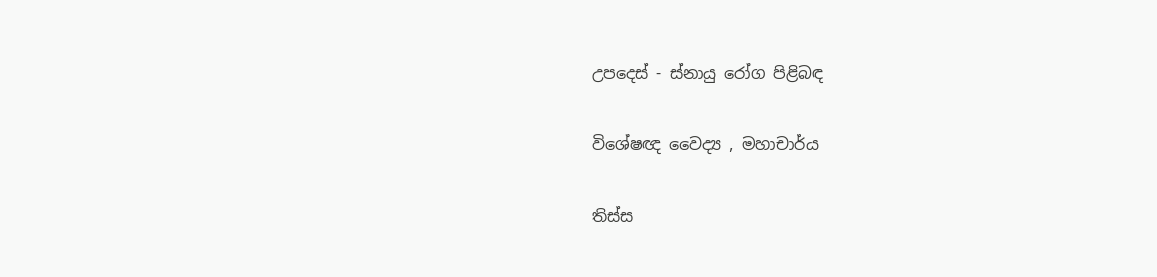උපදෙස් - ස්නායු රෝග පිළිබඳ

විශේෂඥ වෛද්‍ය , මහාචාර්ය

තිස්ස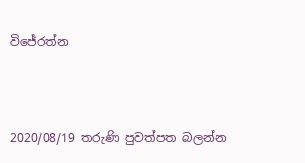විජේරත්න



2020/08/19 තරුණි පුවත්පත බලන්න